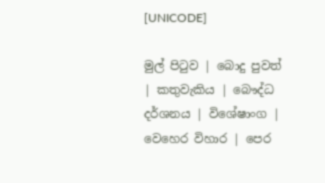[UNICODE]

මුල් පිටුව | බොදු පුවත් | කතුවැකිය | බෞද්ධ දර්ශනය | විශේෂාංග | වෙහෙර විහාර | පෙර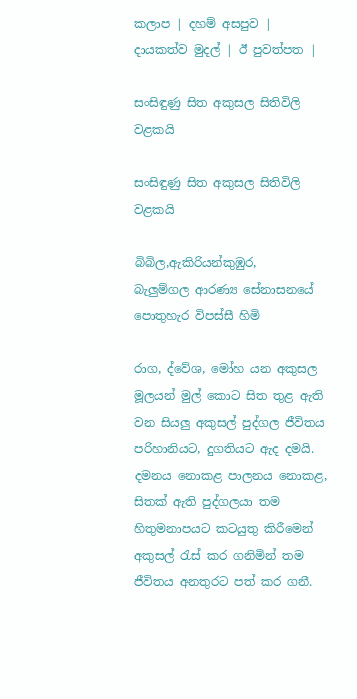කලාප | දහම් අසපුව | දායකත්ව මුදල් | ඊ පුවත්පත |

සංසිඳුණු සිත අකුසල සිතිවිලි වළකයි

සංසිඳුණු සිත අකුසල සිතිවිලි වළකයි

බිබිල,ඇකිරියන්කුඹුර,
බැලුම්ගල ආරණ්‍ය සේනාසනයේ
පොතුහැර විපස්සී හිමි

රාග, ද්වේශ, මෝහ යන අකුසල මූලයන් මුල් කොට සිත තුළ ඇති වන සියලු අකුසල් පුද්ගල ජීවිතය පරිහානියට, දුගතියට ඇද දමයි. දමනය නොකළ පාලනය නොකළ, සිතක් ඇති පුද්ගලයා තම හිතුමනාපයට කටයුතු කිරීමෙන් අකුසල් රැස් කර ගනිමින් තම ජීවිතය අනතුරට පත් කර ගනී.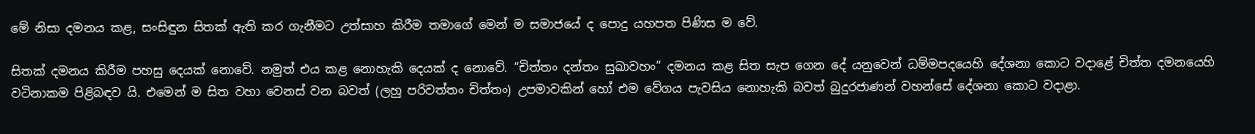මේ නිසා දමනය කළ, සංසිඳුන සිතක් ඇති කර ගැනීමට උත්සාහ කිරීම තමාගේ මෙන් ම සමාජයේ ද පොදු යහපත පිණිස ම වේ.

සිතක් දමනය කිරීම පහසු දෙයක් නොවේ. නමුත් එය කළ නොහැකි දෙයක් ද නොවේ. “චිත්තං දන්තං සුඛාවහං” දමනය කළ සිත සැප ගෙන දේ යනුවෙන් ධම්මපදයෙහි දේශනා කොට වදාළේ චිත්ත දමනයෙහි වටිනාකම පිළිබඳව යි. එමෙන් ම සිත වහා වෙනස් වන බවත් (ලහු පරිවත්තං චිත්තං) උපමාවකින් හෝ එම වේගය පැවසිය නොහැකි බවත් බුදුරජාණන් වහන්සේ දේශනා කොට වදාළා.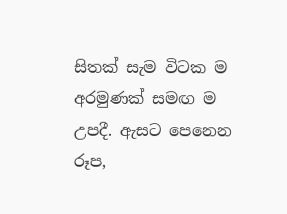සිතක් සැම විටක ම අරමුණක් සමඟ ම උපදී. ඇසට පෙනෙන රූප,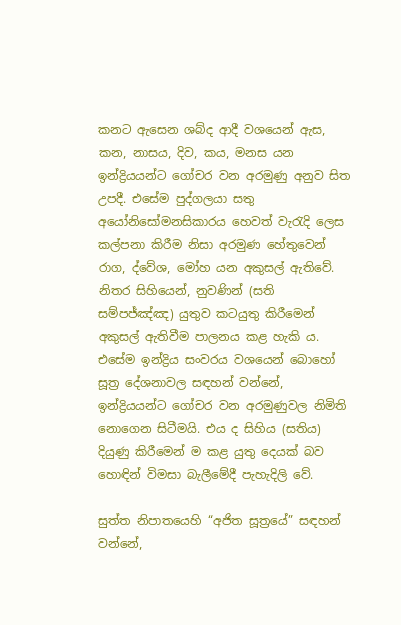කනට ඇසෙන ශබ්ද ආදී වශයෙන් ඇස, කන, නාසය, දිව, කය, මනස යන ඉන්ද්‍රියයන්ට ගෝචර වන අරමුණු අනුව සිත උපදී. එසේම පුද්ගලයා සතු අයෝනිසෝමනසිකාරය හෙවත් වැරැදි ලෙස කල්පනා කිරීම නිසා අරමුණ හේතුවෙන් රාග, ද්වේශ, මෝහ යන අකුසල් ඇතිවේ. නිතර සිහියෙන්, නුවණින් (සති සම්පජ්ඤ්ඤ) යුතුව කටයුතු කිරීමෙන් අකුසල් ඇතිවීම පාලනය කළ හැකි ය. එසේම ඉන්ද්‍රිය සංවරය වශයෙන් බොහෝ සූත්‍ර දේශනාවල සඳහන් වන්නේ, ඉන්ද්‍රියයන්ට ගෝචර වන අරමුණුවල නිමිති නොගෙන සිටීමයි. එය ද සිහිය (සතිය) දියුණු කිරීමෙන් ම කළ යුතු දෙයක් බව හොඳින් විමසා බැලීමේදී පැහැදිලි වේ.

සුත්ත නිපාතයෙහි “අජිත සූත්‍රයේ” සඳහන් වන්නේ,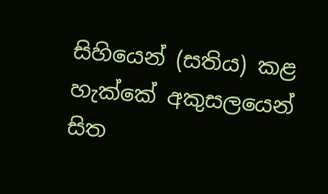සිහියෙන් (සතිය) කළ හැක්කේ අකුසලයෙන් සිත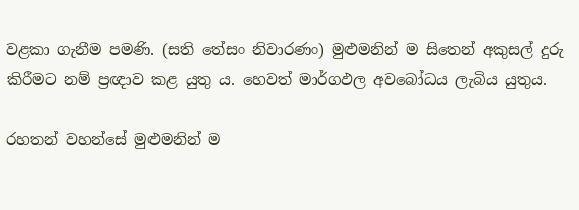වළකා ගැනීම පමණි. (සති තේසං නිවාරණං) මුළුමනින් ම සිතෙන් අකුසල් දුරු කිරීමට නම් ප්‍රඥාව කළ යුතු ය. හෙවත් මාර්ගඵල අවබෝධය ලැබිය යුතුය.

රහතන් වහන්සේ මුළුමනින් ම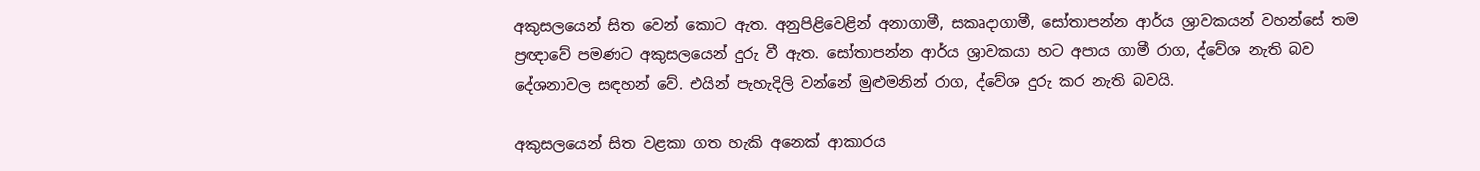අකුසලයෙන් සිත වෙන් කොට ඇත. අනුපිළිවෙළින් අනාගාමී, සකෘදාගාමී, සෝතාපන්න ආර්ය ශ්‍රාවකයන් වහන්සේ තම ප්‍රඥාවේ පමණට අකුසලයෙන් දුරු වී ඇත. සෝතාපන්න ආර්ය ශ්‍රාවකයා හට අපාය ගාමී රාග, ද්වේශ නැති බව දේශනාවල සඳහන් වේ. එයින් පැහැදිලි වන්නේ මුළුමනින් රාග, ද්වේශ දුරු කර නැති බවයි.

අකුසලයෙන් සිත වළකා ගත හැකි අනෙක් ආකාරය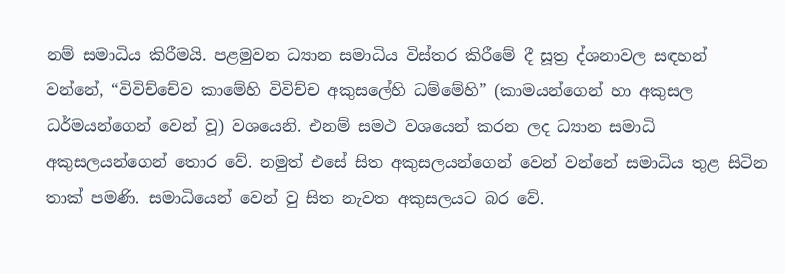නම් සමාධිය කිරීමයි. පළමුවන ධ්‍යාන සමාධිය විස්තර කිරීමේ දී සූත්‍ර ද්ශනාවල සඳහන් වන්නේ, “විවිච්චේව කාමේහි විවිච්ච අකුසලේහි ධම්මේහි” (කාමයන්ගෙන් හා අකුසල ධර්මයන්ගෙන් වෙන් වූ) වශයෙනි. එනම් සමථ වශයෙන් කරන ලද ධ්‍යාන සමාධි අකුසලයන්ගෙන් තොර වේ. නමුත් එසේ සිත අකුසලයන්ගෙන් වෙන් වන්නේ සමාධිය තුළ සිටින තාක් පමණි. සමාධියෙන් වෙන් වු සිත නැවත අකුසලයට බර වේ.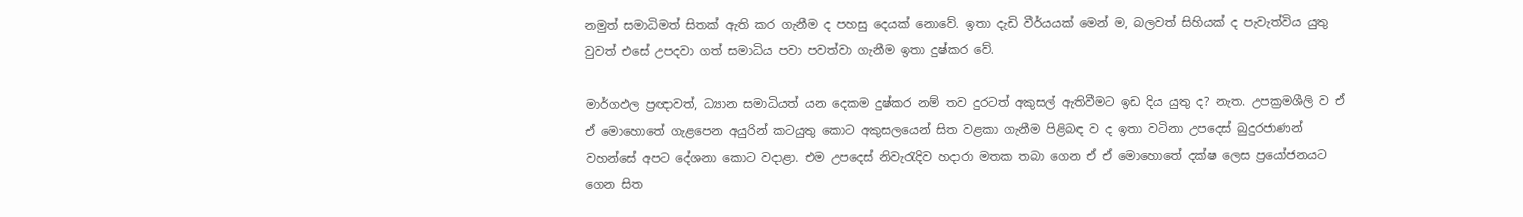නමුත් සමාධිමත් සිතක් ඇති කර ගැනීම ද පහසු දෙයක් නොවේ. ඉතා දැඩි වීර්යයක් මෙන් ම, බලවත් සිහියක් ද පැවැත්විය යුතු වුවත් එසේ උපදවා ගත් සමාධිය පවා පවත්වා ගැනීම ඉතා දුෂ්කර වේ.

මාර්ගඵල ප්‍රඥාවත්, ධ්‍යාන සමාධියත් යන දෙකම දුෂ්කර නම් තව දුරටත් අකුසල් ඇතිවීමට ඉඩ දිය යුතු ද? නැත. උපක්‍රමශීලි ව ඒ ඒ මොහොතේ ගැළපෙන අයුරින් කටයුතු කොට අකුසලයෙන් සිත වළකා ගැනීම පිළිබඳ ව ද ඉතා වටිනා උපදෙස් බුදුරජාණන් වහන්සේ අපට දේශනා කොට වදාළා. එම උපදෙස් නිවැරැදිව හදාරා මතක තබා ගෙන ඒ ඒ මොහොතේ දක්ෂ ලෙස ප්‍රයෝජනයට ගෙන සිත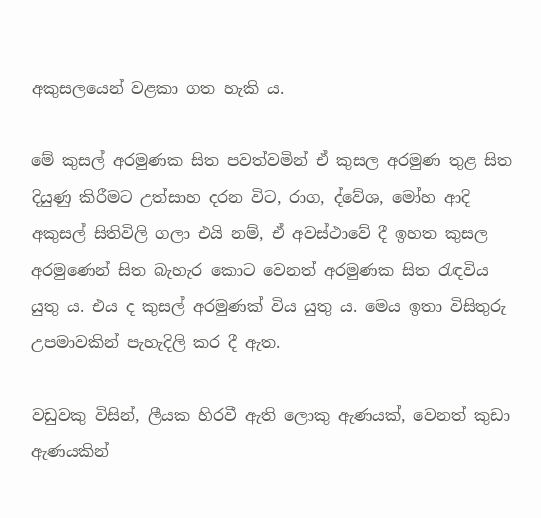අකුසලයෙන් වළකා ගත හැකි ය.

මේ කුසල් අරමුණක සිත පවත්වමින් ඒ කුසල අරමුණ තුළ සිත දියුණු කිරීමට උත්සාහ දරන විට, රාග, ද්වේශ, මෝහ ආදි අකුසල් සිතිවිලි ගලා එයි නම්, ඒ අවස්ථාවේ දී ඉහත කුසල අරමුණෙන් සිත බැහැර කොට වෙනත් අරමුණක සිත රැඳවිය යුතු ය. එය ද කුසල් අරමුණක් විය යුතු ය. මෙය ඉතා විසිතුරු උපමාවකින් පැහැදිලි කර දී ඇත.

වඩුවකු විසින්, ලීයක හිරවී ඇති ලොකු ඇණයක්, වෙනත් කුඩා ඇණයකින්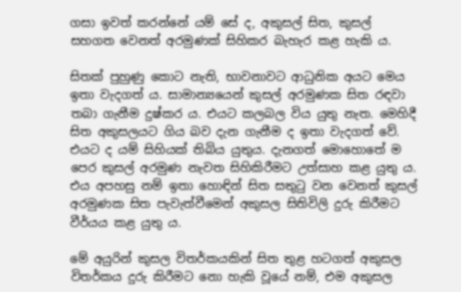ගසා ඉවත් කරන්නේ යම් සේ ද, අකුසල් සිත, කුසල් සහගත වෙනත් අරමුණක් සිහිකර බැහැර කළ හැකි ය.

සිතක් පුහුණු කොට නැති, භාවනාවට ආධුනික අයට මෙය ඉතා වැදගත් ය. සාමාන්‍යයෙන් කුසල් අරමුණක සිත රඳවා තබා ගැනීම දුෂ්කර ය. එයට කලබල විය යුතු නැත. මෙහිදී සිත අකුසලයට ගිය බව දැන ගැනීම ද ඉතා වැදගත් වේ. එයට ද යම් සිහියක් තිබිය යුතුය. දැනගත් මොහොතේ ම පෙර කුසල් අරමුණ නැවත සිහිකිරීමට උත්සාහ කළ යුතු ය. එය අපහසු නම් ඉතා හොඳින් සිත සතුටු වන වෙනත් කුසල් අරමුණක සිත පැවැත්වීමෙන් අකුසල සිතිවිලි දුරු කිරීමට වීර්යය කළ යුතු ය.

මේ අයුරින් කුසල විතර්කයකින් සිත තුළ හටගත් අකුසල විතර්කය දුරු කිරීමට නො හැකි වූයේ නම්, එම අකුසල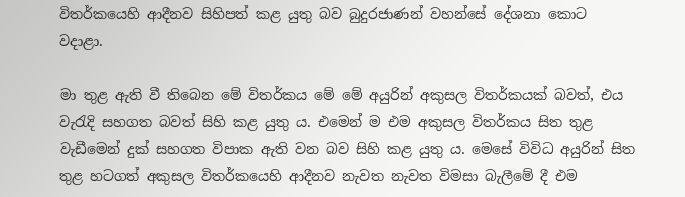විතර්කයෙහි ආදීනව සිහිපත් කළ යුතු බව බුදුරජාණන් වහන්සේ දේශනා කොට වදාළා.

මා තුළ ඇති වී තිබෙන මේ විතර්කය මේ මේ අයුරින් අකුසල විතර්කයක් බවත්, එය වැරැදි සහගත බවත් සිහි කළ යුතු ය. එමෙන් ම එම අකුසල විතර්කය සිත තුළ වැඩීමෙන් දුක් සහගත විපාක ඇති වන බව සිහි කළ යුතු ය. මෙසේ විවිධ අයුරින් සිත තුළ හටගත් අකුසල විතර්කයෙහි ආදීනව නැවත නැවත විමසා බැලීමේ දී එම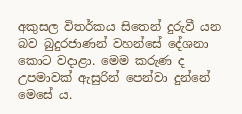අකුසල විතර්කය සිතෙන් දුරුවී යන බව බුදුරජාණන් වහන්සේ දේශනා කොට වදාළා. මෙම කරුණ ද උපමාවක් ඇසුරින් පෙන්වා දුන්නේ මෙසේ ය.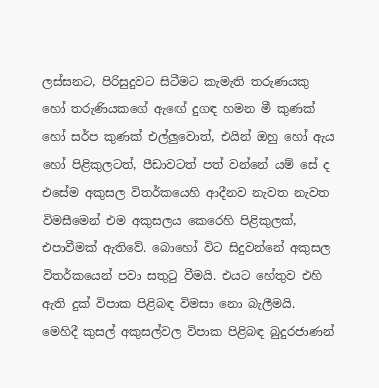ලස්සනට, පිරිසුදුවට සිටීමට කැමැති තරුණයකු හෝ තරුණියකගේ ඇඟේ දුගඳ හමන මී කුණක් හෝ සර්ප කුණක් එල්ලුවොත්, එයින් ඔහු හෝ ඇය හෝ පිළිකුලටත්, පීඩාවටත් පත් වන්නේ යම් සේ ද එසේම අකුසල විතර්කයෙහි ආදීනව නැවත නැවත විමසීමෙන් එම අකුසලය කෙරෙහි පිළිකුලක්, එපාවීමක් ඇතිවේ. බොහෝ විට සිදුවන්නේ අකුසල විතර්කයෙන් පවා සතුටු වීමයි. එයට හේතුව එහි ඇති දුක් විපාක පිළිබඳ විමසා නො බැලීමයි. මෙහිදී කුසල් අකුසල්වල විපාක පිළිබඳ බුදුරජාණන්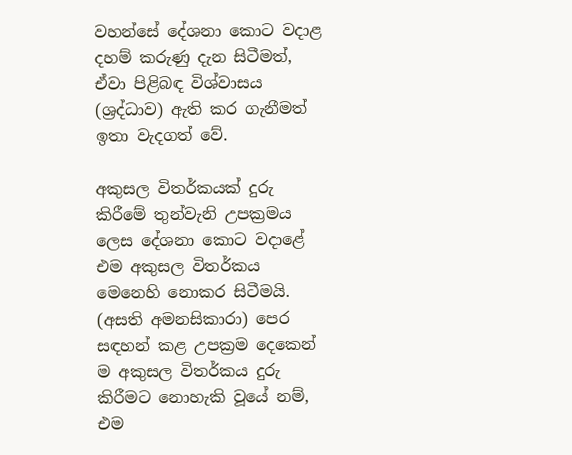වහන්සේ දේශනා කොට වදාළ දහම් කරුණු දැන සිටීමත්, ඒවා පිළිබඳ විශ්වාසය (ශ්‍රද්ධාව) ඇති කර ගැනීමත් ඉතා වැදගත් වේ.

අකුසල විතර්කයක් දුරු කිරීමේ තුන්වැනි උපක්‍රමය ලෙස දේශනා කොට වදාළේ එම අකුසල විතර්කය මෙනෙහි නොකර සිටීමයි. (අසති අමනසිකාරා) පෙර සඳහන් කළ උපක්‍රම දෙකෙන් ම අකුසල විතර්කය දුරු කිරීමට නොහැකි වූයේ නම්, එම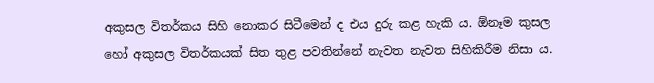අකුසල විතර්කය සිහි නොකර සිටීමෙන් ද එය දුරු කළ හැකි ය. ඕනෑම කුසල හෝ අකුසල විතර්කයක් සිත තුළ පවතින්නේ නැවත නැවත සිහිකිරීම නිසා ය.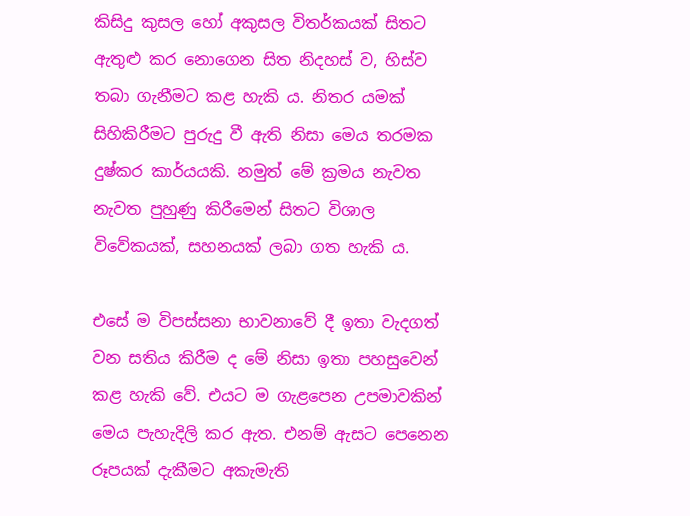කිසිදු කුසල හෝ අකුසල විතර්කයක් සිතට ඇතුළු කර නොගෙන සිත නිදහස් ව, හිස්ව තබා ගැනීමට කළ හැකි ය. නිතර යමක් සිහිකිරීමට පුරුදු වී ඇති නිසා මෙය තරමක දුෂ්කර කාර්යයකි. නමුත් මේ ක්‍රමය නැවත නැවත පුහුණු කිරීමෙන් සිතට විශාල විවේකයක්, සහනයක් ලබා ගත හැකි ය.

එසේ ම විපස්සනා භාවනාවේ දී ඉතා වැදගත් වන සතිය කිරීම ද මේ නිසා ඉතා පහසුවෙන් කළ හැකි වේ. එයට ම ගැළපෙන උපමාවකින් මෙය පැහැදිලි කර ඇත. එනම් ඇසට පෙනෙන රූපයක් දැකීමට අකැමැති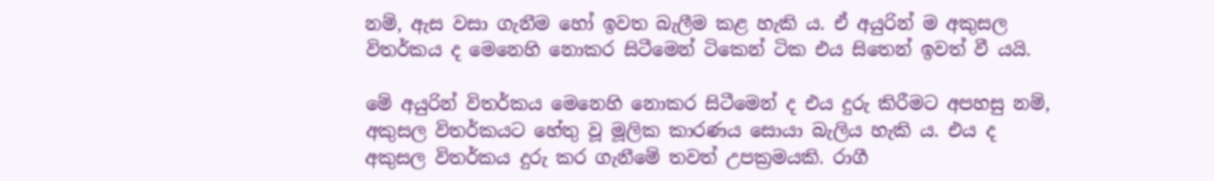නම්, ඇස වසා ගැනීම හෝ ඉවත බැලීම කළ හැකි ය. ඒ අයුරින් ම අකුසල විතර්කය ද මෙනෙහි නොකර සිටීමෙන් ටිකෙන් ටික එය සිතෙන් ඉවත් වී යයි.

මේ අයුරින් විතර්කය මෙනෙහි නොකර සිටීමෙන් ද එය දුරු කිරීමට අපහසු නම්, අකුසල විතර්කයට හේතු වූ මූලික කාරණය සොයා බැලිය හැකි ය. එය ද අකුසල විතර්කය දුරු කර ගැනීමේ තවත් උපක්‍රමයකි. රාගී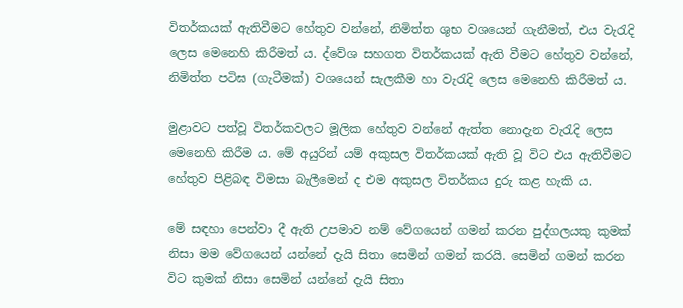විතර්කයක් ඇතිවීමට හේතුව වන්නේ, නිමිත්ත ශුභ වශයෙන් ගැනීමත්, එය වැරැදි ලෙස මෙනෙහි කිරීමත් ය. ද්වේශ සහගත විතර්කයක් ඇති වීමට හේතුව වන්නේ, නිමිත්ත පටිඝ (ගැටීමක්) වශයෙන් සැලකීම හා වැරැදි ලෙස මෙනෙහි කිරීමත් ය.

මුළාවට පත්වූ විතර්කවලට මූලික හේතුව වන්නේ ඇත්ත නොදැන වැරැදි ලෙස මෙනෙහි කිරීම ය. මේ අයුරින් යම් අකුසල විතර්කයක් ඇති වූ විට එය ඇතිවීමට හේතුව පිළිබඳ විමසා බැලීමෙන් ද එම අකුසල විතර්කය දුරු කළ හැකි ය.

මේ සඳහා පෙන්වා දී ඇති උපමාව නම් වේගයෙන් ගමන් කරන පුද්ගලයකු කුමක් නිසා මම වේගයෙන් යන්නේ දැයි සිතා සෙමින් ගමන් කරයි. සෙමින් ගමන් කරන විට කුමක් නිසා සෙමින් යන්නේ දැයි සිතා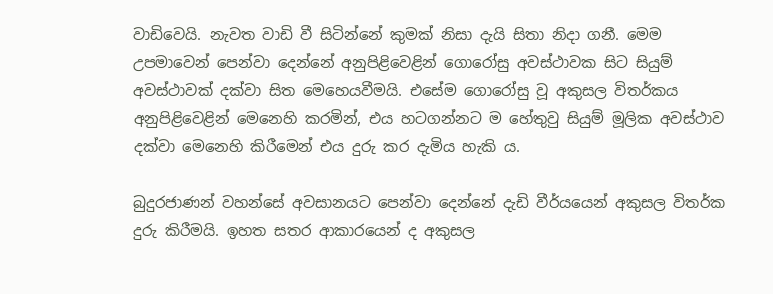වාඩිවෙයි. නැවත වාඩි වී සිටින්නේ කුමක් නිසා දැයි සිතා නිදා ගනී. මෙම උපමාවෙන් පෙන්වා දෙන්නේ අනුපිළිවෙළින් ගොරෝසු අවස්ථාවක සිට සියුම් අවස්ථාවක් දක්වා සිත මෙහෙයවීමයි. එසේම ගොරෝසු වූ අකුසල විතර්කය අනුපිළිවෙළින් මෙනෙහි කරමින්, එය හටගන්නට ම හේතුවු සියුම් මූලික අවස්ථාව දක්වා මෙනෙහි කිරීමෙන් එය දුරු කර දැමිය හැකි ය.

බුදුරජාණන් වහන්සේ අවසානයට පෙන්වා දෙන්නේ දැඩි වීර්යයෙන් අකුසල විතර්ක දුරු කිරීමයි. ඉහත සතර ආකාරයෙන් ද අකුසල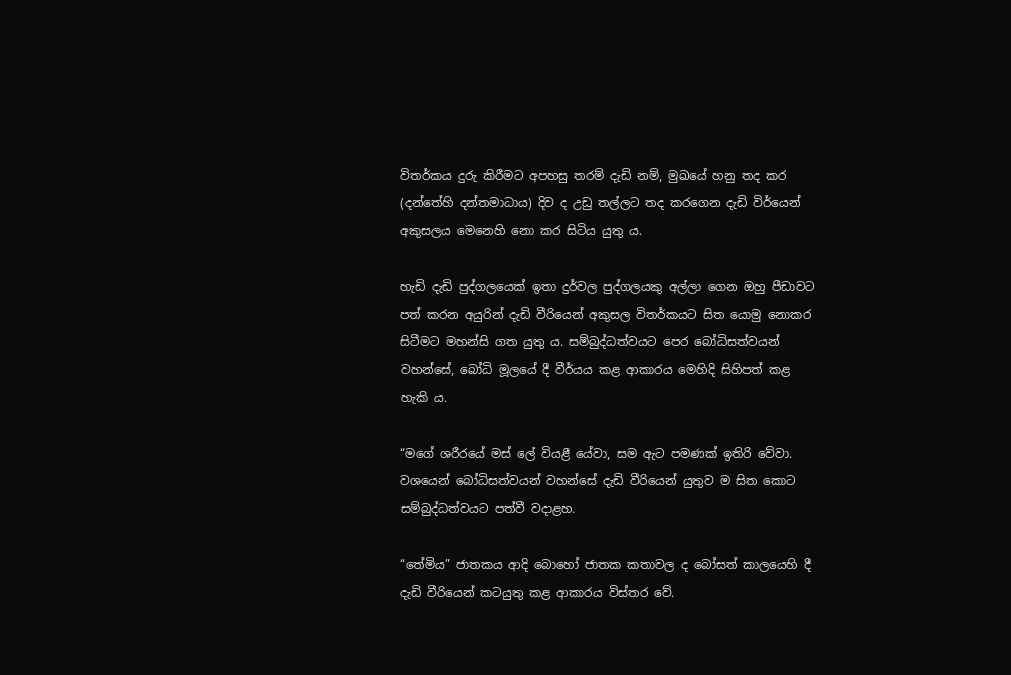විතර්කය දුරු කිරීමට අපහසු තරම් දැඩි නම්, මුඛයේ හනු තද කර (දන්තේහි දන්තමාධාය) දිව ද උඩු තල්ලට තද කරගෙන දැඩි විර්යෙන් අකුසලය මෙනෙහි නො කර සිටිය යුතු ය.

හැඩි දැඩි පුද්ගලයෙක් ඉතා දුර්වල පුද්ගලයකු අල්ලා ගෙන ඔහු පීඩාවට පත් කරන අයුරින් දැඩි වීරියෙන් අකුසල විතර්කයට සිත යොමු නොකර සිටීමට මහන්සි ගත යුතු ය. සම්බුද්ධත්වයට පෙර බෝධිසත්වයන් වහන්සේ, බෝධි මූලයේ දී වීර්යය කළ ආකාරය මෙහිදි සිහිපත් කළ හැකි ය.

“මගේ ශරීරයේ මස් ලේ වියළී යේවා, සම ඇට පමණක් ඉතිරි වේවා. වශයෙන් බෝධිසත්වයන් වහන්සේ දැඩි වීරියෙන් යුතුව ම සිත කොට සම්බුද්ධත්වයට පත්වී වදාළහ.

“තේමිය” ජාතකය ආදි බොහෝ ජාතක කතාවල ද බෝසත් කාලයෙහි දී දැඩි වීරියෙන් කටයුතු කළ ආකාරය විස්තර වේ.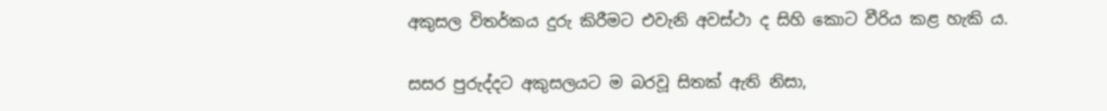අකුසල විතර්කය දුරු කිරීමට එවැනි අවස්ථා ද සිහි කොට වීරිය කළ හැකි ය.

සසර පුරුද්දට අකුසලයට ම බරවූ සිතක් ඇති නිසා,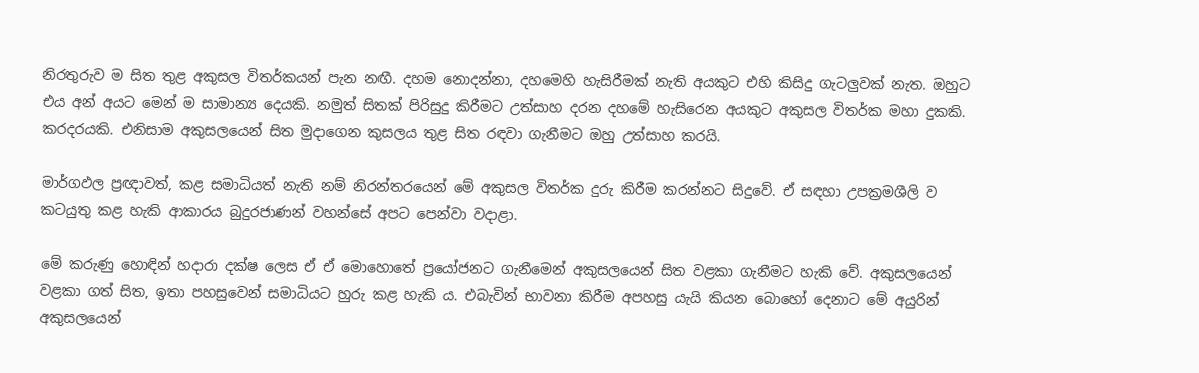නිරතුරුව ම සිත තුළ අකුසල විතර්කයන් පැන නඟී. දහම නොදන්නා, දහමෙහි හැසිරීමක් නැති අයකුට එහි කිසිදු ගැටලුවක් නැත. ඔහුට එය අන් අයට මෙන් ම සාමාන්‍ය දෙයකි. නමුත් සිතක් පිරිසුදු කිරීමට උත්සාහ දරන දහමේ හැසිරෙන අයකුට අකුසල විතර්ක මහා දුකකි. කරදරයකි. එනිසාම අකුසලයෙන් සිත මුදාගෙන කුසලය තුළ සිත රඳවා ගැනීමට ඔහු උත්සාහ කරයි.

මාර්ගඵල ප්‍රඥාවත්, කළ සමාධියත් නැති නම් නිරන්තරයෙන් මේ අකුසල විතර්ක දුරු කිරීම කරන්නට සිදුවේ. ඒ සඳහා උපක්‍රමශීලි ව කටයුතු කළ හැකි ආකාරය බුදුරජාණන් වහන්සේ අපට පෙන්වා වදාළා.

මේ කරුණු හොඳින් හදාරා දක්ෂ ලෙස ඒ ඒ මොහොතේ ප්‍රයෝජනට ගැනීමෙන් අකුසලයෙන් සිත වළකා ගැනීමට හැකි වේ. අකුසලයෙන් වළකා ගත් සිත, ඉතා පහසුවෙන් සමාධියට හුරු කළ හැකි ය. එබැවින් භාවනා කිරීම අපහසු යැයි කියන බොහෝ දෙනාට මේ අයුරින් අකුසලයෙන්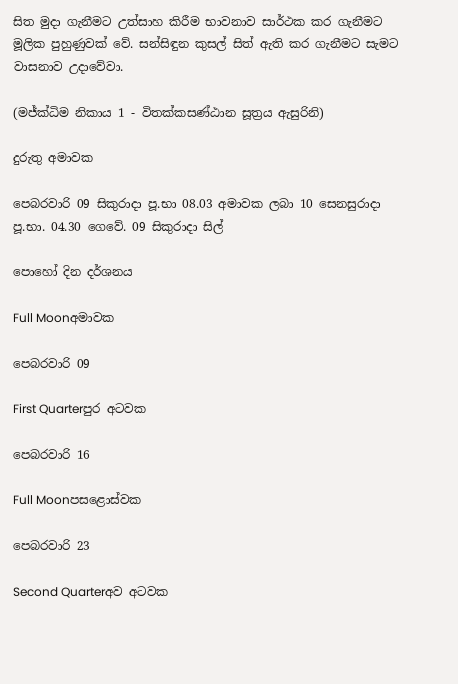සිත මුදා ගැනීමට උත්සාහ කිරීම භාවනාව සාර්ථක කර ගැනීමට මූලික පුහුණුවක් වේ. සන්සිඳුන කුසල් සිත් ඇති කර ගැනීමට සැමට වාසනාව උදාවේවා.

(මජ්ක්‍ධිම නිකාය 1 - විතක්කසණ්ඨාන සූත්‍රය ඇසුරිනි)

දුරුතු අමාවක

පෙබරවාරි 09 සිකුරාදා පූ.භා 08.03 අමාවක ලබා 10 සෙනසුරාදා පූ.භා. 04.30 ගෙවේ. 09 සිකුරාදා සිල්

පොහෝ දින දර්ශනය

Full Moonඅමාවක

පෙබරවාරි 09

First Quarterපුර අටවක

පෙබරවාරි 16

Full Moonපසළොස්වක

පෙබරවාරි 23

Second Quarterඅව අටවක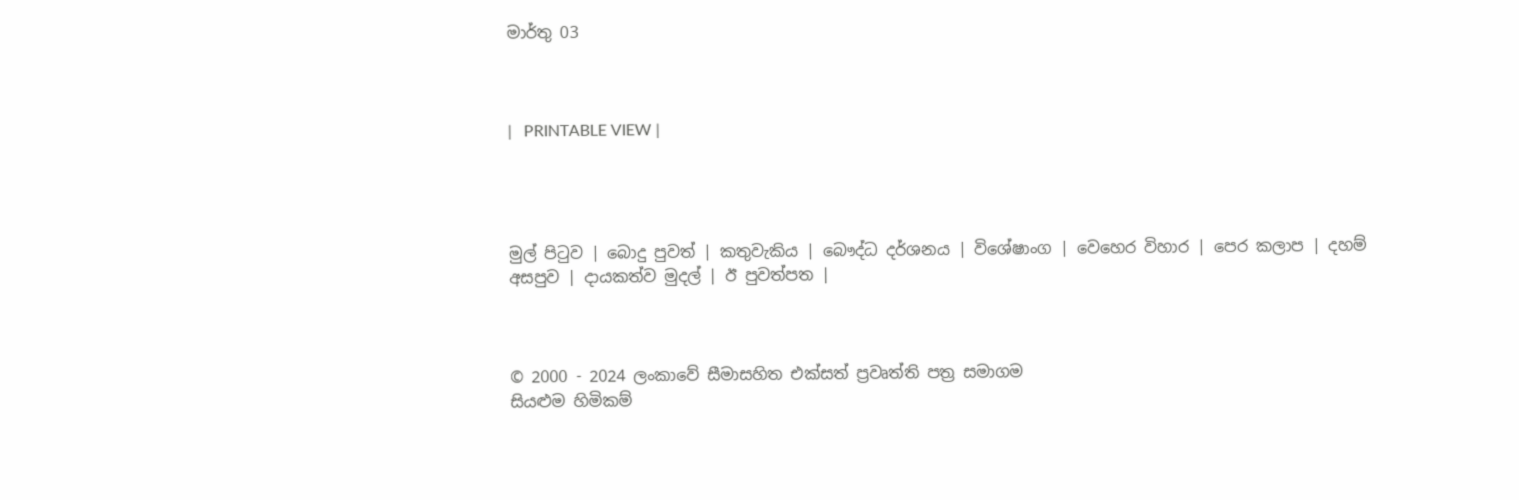මාර්තු 03



|   PRINTABLE VIEW |




මුල් පිටුව | බොදු පුවත් | කතුවැකිය | බෞද්ධ දර්ශනය | විශේෂාංග | වෙහෙර විහාර | පෙර කලාප | දහම් අසපුව | දායකත්ව මුදල් | ඊ පුවත්පත |



© 2000 - 2024 ලංකාවේ සීමාසහිත එක්සත් ප්‍රවෘත්ති පත්‍ර සමාගම
සියළුම හිමිකම්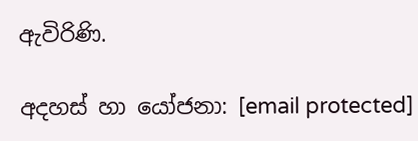ඇවිරිණි.

අදහස් හා යෝජනා: [email protected]